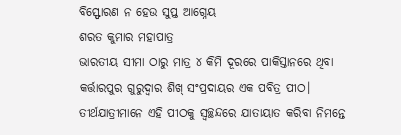ବିସ୍ଫୋରଣ ନ ହେଉ ସୁପ୍ତ ଆଗ୍ନେୟ
ଶରତ କୁମାର ମହାପାତ୍ର
ଭାରତୀୟ ସୀମା ଠାରୁ ମାତ୍ର ୪ କିମି ଦୂରରେ ପାକିସ୍ତାନରେ ଥିବା କର୍ତ୍ତାରପୁର ଗୁରୁଦ୍ବାର ଶିଖ୍ ସଂପ୍ରଦାୟର ଏକ ପବିତ୍ର ପୀଠ। ତୀର୍ଥଯାତ୍ରୀମାନେ ଏହି ପୀଠକୁ ସ୍ବଚ୍ଛନ୍ଦରେ ଯାତାୟାତ କରିବା ନିମନ୍ତେ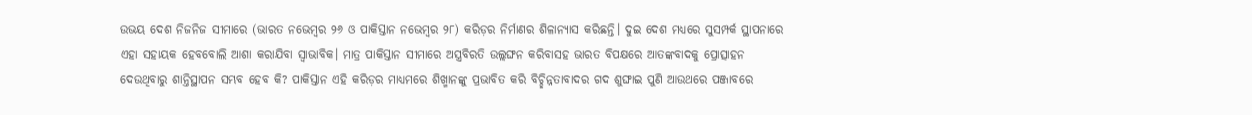ଉଭୟ ଦେଶ ନିଜନିଜ ସୀମାରେ (ଭାରତ ନଭେମ୍ବର ୨୬ ଓ ପାକିସ୍ତାନ ନଭେମ୍ବର ୨୮) କରିଡ଼ର ନିର୍ମାଣର ଶିଳାନ୍ୟାସ କରିଛନ୍ତି। ଦୁଇ ଦେଶ ମଧ୍ୟରେ ସୁସମ୍ପର୍କ ସ୍ଥାପନାରେ ଏହା ସହାୟକ ହେବବୋଲି ଆଶା କରାଯିବା ସ୍ବାଭାବିକ। ମାତ୍ର ପାକିସ୍ତାନ ସୀମାରେ ଅସ୍ତ୍ରବିରତି ଉଲ୍ଲଙ୍ଘନ କରିବାସହ ଭାରତ ବିପକ୍ଷରେ ଆତଙ୍କବାଦକୁ ପ୍ରୋତ୍ସାହନ ଦେଉଥିବାରୁ ଶାନ୍ତିସ୍ଥାପନ ସମ୍ଭବ ହେବ କି? ପାକିସ୍ତାନ ଏହି କରିଡ଼ର ମାଧ୍ୟମରେ ଶିଖ୍ମାନଙ୍କୁ ପ୍ରଭାବିତ କରି ବିଚ୍ଛିନ୍ନତାବାଦର ଗଦ ଶୁଙ୍ଘାଇ ପୁଣି ଆଉଥରେ ପଞ୍ଜାବରେ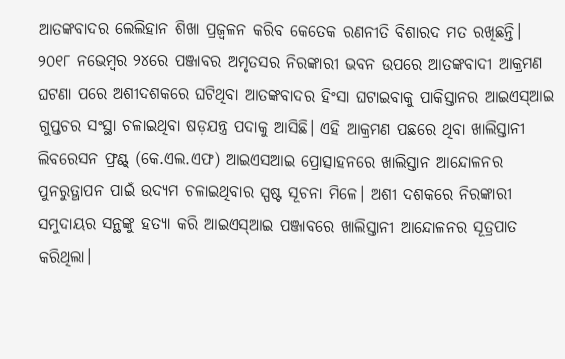ଆତଙ୍କବାଦର ଲେଲିହାନ ଶିଖା ପ୍ରଜ୍ବଳନ କରିବ କେତେକ ରଣନୀତି ବିଶାରଦ ମତ ରଖିଛନ୍ତି।
୨୦୧୮ ନଭେମ୍ବର ୨୪ରେ ପଞ୍ଜାବର ଅମୃତସର ନିରଙ୍କାରୀ ଭବନ ଉପରେ ଆତଙ୍କବାଦୀ ଆକ୍ରମଣ ଘଟଣା ପରେ ଅଶୀଦଶକରେ ଘଟିଥିବା ଆତଙ୍କବାଦର ହିଂସା ଘଟାଇବାକୁ ପାକିସ୍ତାନର ଆଇଏସ୍ଆଇ ଗୁପ୍ତଚର ସଂସ୍ଥା ଚଳାଇଥିବା ଷଡ଼ଯନ୍ତ୍ର ପଦାକୁ ଆସିଛି। ଏହି ଆକ୍ରମଣ ପଛରେ ଥିବା ଖାଲିସ୍ତାନୀ ଲିବରେସନ ଫ୍ରଣ୍ଟ୍ (କେ.ଏଲ.ଏଫ) ଆଇଏସଆଇ ପ୍ରୋତ୍ସାହନରେ ଖାଲିସ୍ତାନ ଆନ୍ଦୋଳନର ପୁନରୁତ୍ଥାପନ ପାଇଁ ଉଦ୍ୟମ ଚଳାଇଥିବାର ସ୍ପଷ୍ଟ ସୂଚନା ମିଳେ। ଅଶୀ ଦଶକରେ ନିରଙ୍କାରୀ ସମୁଦାୟର ସନ୍ଥଙ୍କୁ ହତ୍ୟା କରି ଆଇଏସ୍ଆଇ ପଞ୍ଜାବରେ ଖାଲିସ୍ତାନୀ ଆନ୍ଦୋଳନର ସୂତ୍ରପାତ କରିଥିଲା।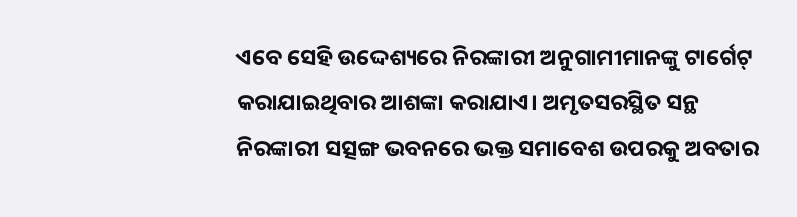ଏବେ ସେହି ଉଦ୍ଦେଶ୍ୟରେ ନିରଙ୍କାରୀ ଅନୁଗାମୀମାନଙ୍କୁ ଟାର୍ଗେଟ୍ କରାଯାଇଥିବାର ଆଶଙ୍କା କରାଯାଏ। ଅମୃତସରସ୍ଥିତ ସନ୍ଥ ନିରଙ୍କାରୀ ସତ୍ସଙ୍ଗ ଭବନରେ ଭକ୍ତ ସମାବେଶ ଉପରକୁ ଅବତାର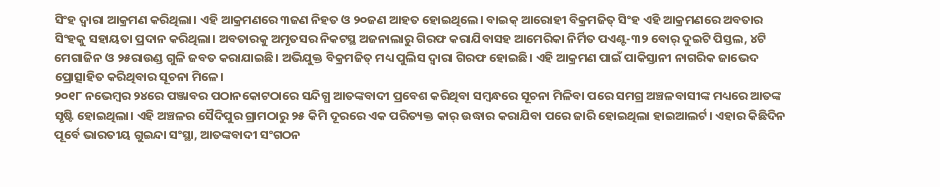ସିଂହ ଦ୍ବାରା ଆକ୍ରମଣ କରିଥିଲା। ଏହି ଆକ୍ରମଣରେ ୩ଜଣ ନିହତ ଓ ୨୦ଜଣ ଆହତ ହୋଇଥିଲେ। ବାଇକ୍ ଆରୋହୀ ବିକ୍ରମଜିତ୍ ସିଂହ ଏହି ଆକ୍ରମଣରେ ଅବତାର ସିଂହକୁ ସହାୟତା ପ୍ରଦାନ କରିଥିଲା। ଅବତାରକୁ ଅମୃତସର ନିକଟସ୍ଥ ଅଜନାଲାରୁ ଗିରଫ କରାଯିବାସହ ଆମେରିକା ନିର୍ମିତ ପଏଣ୍ଟ-୩୨ ବୋର୍ ଦୁଇଟି ପିସ୍ତଲ, ୪ଟି ମେଗାଜିନ ଓ ୨୫ରାଉଣ୍ଡ ଗୁଳି ଜବତ କରାଯାଇଛି। ଅଭିଯୁକ୍ତ ବିକ୍ରମଜିତ୍ ମଧ୍ୟ ପୁଲିସ ଦ୍ବାରା ଗିରଫ ହୋଇଛି। ଏହି ଆକ୍ରମଣ ପାଇଁ ପାକିସ୍ତାନୀ ନାଗରିକ ଜାଭେଦ ପ୍ରୋତ୍ସାହିତ କରିଥିବାର ସୂଚନା ମିଳେ।
୨୦୧୮ ନଭେମ୍ବର ୨୪ରେ ପଞ୍ଜାବର ପଠାନକୋଟଠାରେ ସନ୍ଦିଗ୍ଧ ଆତଙ୍କବାଦୀ ପ୍ରବେଶ କରିଥିବା ସମ୍ବନ୍ଧରେ ସୂଚନା ମିଳିବା ପରେ ସମଗ୍ର ଅଞ୍ଚଳବାସୀଙ୍କ ମଧ୍ୟରେ ଆତଙ୍କ ସୃଷ୍ଟି ହୋଇଥିଲା। ଏହି ଅଞ୍ଚଳର ସୈଦିପୁର ଗ୍ରାମଠାରୁ ୨୫ କିମି ଦୂରରେ ଏକ ପରିତ୍ୟକ୍ତ କାର୍ ଉଦ୍ଧାର କରାଯିବା ପରେ ଜାରି ହୋଇଥିଲା ହାଇଆଲର୍ଟ। ଏହାର କିଛିଦିନ ପୂର୍ବେ ଭାରତୀୟ ଗୁଇନ୍ଦା ସଂସ୍ଥା, ଆତଙ୍କବାଦୀ ସଂଗଠନ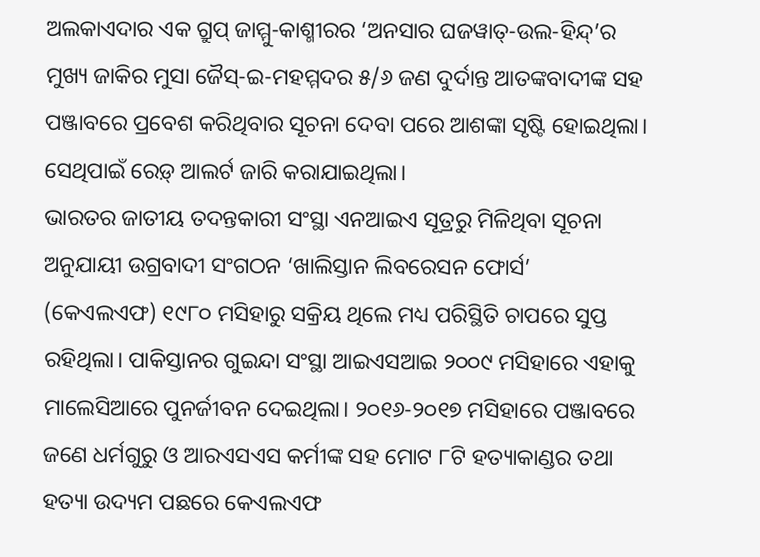ଅଲକାଏଦାର ଏକ ଗ୍ରୁପ୍ ଜାମ୍ମୁ-କାଶ୍ମୀରର ‘ଅନସାର ଘଜୱାତ୍-ଉଲ-ହିନ୍ଦ୍’ର ମୁଖ୍ୟ ଜାକିର ମୁସା ଜୈସ୍-ଇ-ମହମ୍ମଦର ୫/୬ ଜଣ ଦୁର୍ଦାନ୍ତ ଆତଙ୍କବାଦୀଙ୍କ ସହ ପଞ୍ଜାବରେ ପ୍ରବେଶ କରିଥିବାର ସୂଚନା ଦେବା ପରେ ଆଶଙ୍କା ସୃଷ୍ଟି ହୋଇଥିଲା। ସେଥିପାଇଁ ରେଡ଼୍ ଆଲର୍ଟ ଜାରି କରାଯାଇଥିଲା।
ଭାରତର ଜାତୀୟ ତଦନ୍ତକାରୀ ସଂସ୍ଥା ଏନଆଇଏ ସୂତ୍ରରୁ ମିଳିଥିବା ସୂଚନା ଅନୁଯାୟୀ ଉଗ୍ରବାଦୀ ସଂଗଠନ ‘ଖାଲିସ୍ତାନ ଲିବରେସନ ଫୋର୍ସ’ (କେଏଲଏଫ) ୧୯୮୦ ମସିହାରୁ ସକ୍ରିୟ ଥିଲେ ମଧ୍ୟ ପରିସ୍ଥିତି ଚାପରେ ସୁପ୍ତ ରହିଥିଲା। ପାକିସ୍ତାନର ଗୁଇନ୍ଦା ସଂସ୍ଥା ଆଇଏସଆଇ ୨୦୦୯ ମସିହାରେ ଏହାକୁ ମାଲେସିଆରେ ପୁନର୍ଜୀବନ ଦେଇଥିଲା। ୨୦୧୬-୨୦୧୭ ମସିହାରେ ପଞ୍ଜାବରେ ଜଣେ ଧର୍ମଗୁରୁ ଓ ଆରଏସଏସ କର୍ମୀଙ୍କ ସହ ମୋଟ ୮ଟି ହତ୍ୟାକାଣ୍ଡର ତଥା ହତ୍ୟା ଉଦ୍ୟମ ପଛରେ କେଏଲଏଫ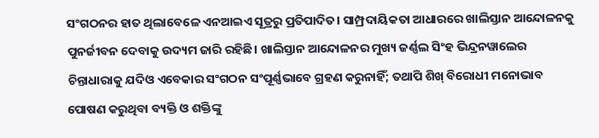ସଂଗଠନର ହାତ ଥିଲାବେଳେ ଏନଆଇଏ ସୂତ୍ରରୁ ପ୍ରତିପାଦିତ। ସାମ୍ପ୍ରଦାୟିକତା ଆଧାରରେ ଖାଲିସ୍ତାନ ଆନ୍ଦୋଳନକୁ ପୁନର୍ଜୀବନ ଦେବାକୁ ଉଦ୍ୟମ ଜାରି ରହିଛି। ଖାଲିସ୍ତାନ ଆନ୍ଦୋଳନର ମୁଖ୍ୟ ଜର୍ଣ୍ଣଲ ସିଂହ ଭିନ୍ଦ୍ରନୱାଲେର ଚିନ୍ତାଧାରାକୁ ଯଦିଓ ଏବେକାର ସଂଗଠନ ସଂପୂର୍ଣ୍ଣଭାବେ ଗ୍ରହଣ କରୁନାହିଁ; ତଥାପି ଶିଖ୍ ବିରୋଧୀ ମନୋଭାବ ପୋଷଣ କରୁଥିବା ବ୍ୟକ୍ତି ଓ ଶକ୍ତିଙ୍କୁ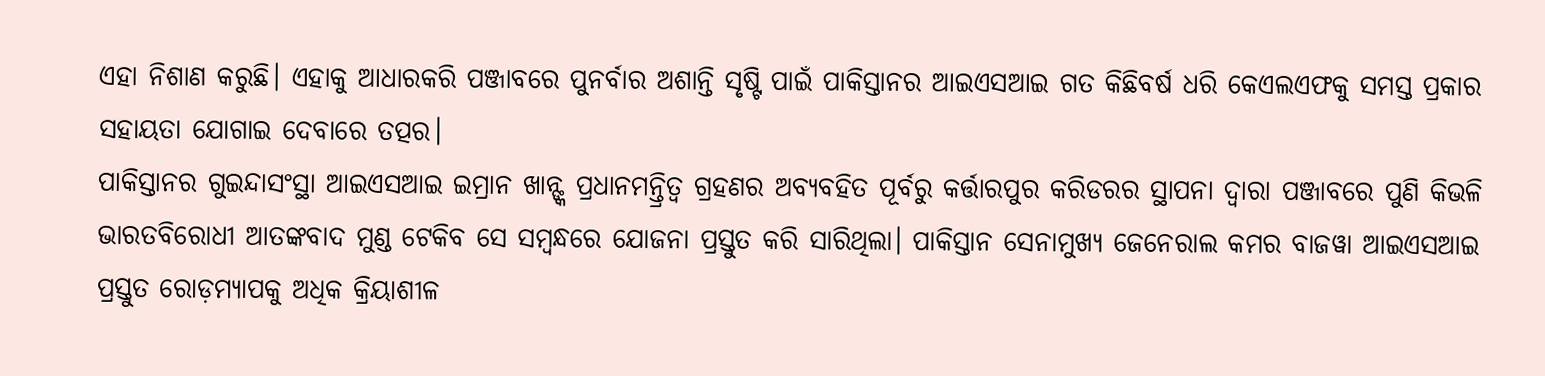ଏହା ନିଶାଣ କରୁଛି। ଏହାକୁ ଆଧାରକରି ପଞ୍ଜାବରେ ପୁନର୍ବାର ଅଶାନ୍ତି ସୃଷ୍ଟି ପାଇଁ ପାକିସ୍ତାନର ଆଇଏସଆଇ ଗତ କିଛିବର୍ଷ ଧରି କେଏଲଏଫକୁ ସମସ୍ତ ପ୍ରକାର ସହାୟତା ଯୋଗାଇ ଦେବାରେ ତତ୍ପର।
ପାକିସ୍ତାନର ଗୁଇନ୍ଦାସଂସ୍ଥା ଆଇଏସଆଇ ଇମ୍ରାନ ଖାନ୍ଙ୍କ ପ୍ରଧାନମନ୍ତ୍ରିତ୍ବ ଗ୍ରହଣର ଅବ୍ୟବହିତ ପୂର୍ବରୁ କର୍ତ୍ତାରପୁର କରିଡରର ସ୍ଥାପନା ଦ୍ବାରା ପଞ୍ଜାବରେ ପୁଣି କିଭଳି ଭାରତବିରୋଧୀ ଆତଙ୍କବାଦ ମୁଣ୍ଡ ଟେକିବ ସେ ସମ୍ବନ୍ଧରେ ଯୋଜନା ପ୍ରସ୍ତୁତ କରି ସାରିଥିଲା। ପାକିସ୍ତାନ ସେନାମୁଖ୍ୟ ଜେନେରାଲ କମର ବାଜୱା ଆଇଏସଆଇ ପ୍ରସ୍ତୁତ ରୋଡ଼ମ୍ୟାପକୁ ଅଧିକ କ୍ରିୟାଶୀଳ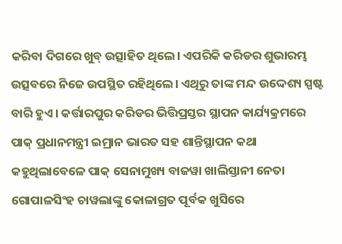କରିବା ଦିଗରେ ଖୁବ୍ ଉତ୍ସାହିତ ଥିଲେ। ଏପରିକି କରିଡର ଶୁଭାରମ୍ଭ ଉତ୍ସବରେ ନିଜେ ଉପସ୍ଥିତ ରହିଥିଲେ। ଏଥିରୁ ତାଙ୍କ ମନ୍ଦ ଉଦ୍ଦେଶ୍ୟ ସ୍ପଷ୍ଟ ବାରି ହୁଏ। କର୍ତ୍ତାରପୁର କରିଡର ଭିତ୍ତିପ୍ରସ୍ତର ସ୍ଥାପନ କାର୍ଯ୍ୟକ୍ରମରେ ପାକ୍ ପ୍ରଧାନମନ୍ତ୍ରୀ ଇମ୍ରାନ ଭାରତ ସହ ଶାନ୍ତିସ୍ଥାପନ କଥା କହୁଥିଲାବେଳେ ପାକ୍ ସେନାମୁଖ୍ୟ ବାଜୱା ଖାଲିସ୍ତାନୀ ନେତା ଗୋପାଳସିଂହ ଚାୱଲାଙ୍କୁ କୋଳାଗ୍ରତ ପୂର୍ବକ ଖୁସିରେ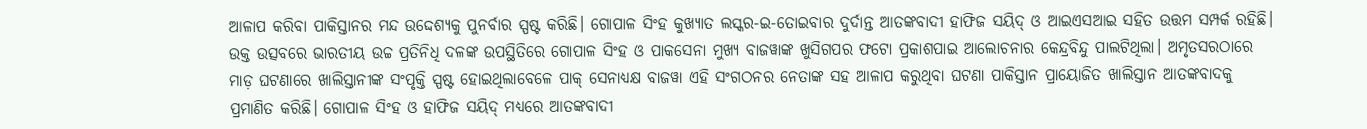ଆଳାପ କରିବା ପାକିସ୍ତାନର ମନ୍ଦ ଉଦ୍ଦେଶ୍ୟକୁ ପୁନର୍ବାର ସ୍ପଷ୍ଟ କରିଛି। ଗୋପାଳ ସିଂହ କୁଖ୍ୟାତ ଲସ୍କର-ଇ-ତୋଇବାର ଦୁର୍ଦାନ୍ତ ଆତଙ୍କବାଦୀ ହାଫିଜ ସୟିଦ୍ ଓ ଆଇଏସଆଇ ସହିତ ଉତ୍ତମ ସମ୍ପର୍କ ରହିଛି। ଉକ୍ତ ଉତ୍ସବରେ ଭାରତୀୟ ଉଚ୍ଚ ପ୍ରତିନିଧି ଦଳଙ୍କ ଉପସ୍ଥିତିରେ ଗୋପାଳ ସିଂହ ଓ ପାକସେନା ମୁଖ୍ୟ ବାଜୱାଙ୍କ ଖୁସିଗପର ଫଟୋ ପ୍ରକାଶପାଇ ଆଲୋଚନାର କେନ୍ଦ୍ରବିନ୍ଦୁ ପାଲଟିଥିଲା। ଅମୃତସରଠାରେ ମାଡ଼ ଘଟଣାରେ ଖାଲିସ୍ତାନୀଙ୍କ ସଂପୃକ୍ତି ସ୍ପଷ୍ଟ ହୋଇଥିଲାବେଳେ ପାକ୍ ସେନାଧ୍ୟକ୍ଷ ବାଜୱା ଏହି ସଂଗଠନର ନେତାଙ୍କ ସହ ଆଳାପ କରୁଥିବା ଘଟଣା ପାକିସ୍ତାନ ପ୍ରାୟୋଜିତ ଖାଲିସ୍ତାନ ଆତଙ୍କବାଦକୁ ପ୍ରମାଣିତ କରିଛି। ଗୋପାଳ ସିଂହ ଓ ହାଫିଜ ସୟିଦ୍ ମଧ୍ୟରେ ଆତଙ୍କବାଦୀ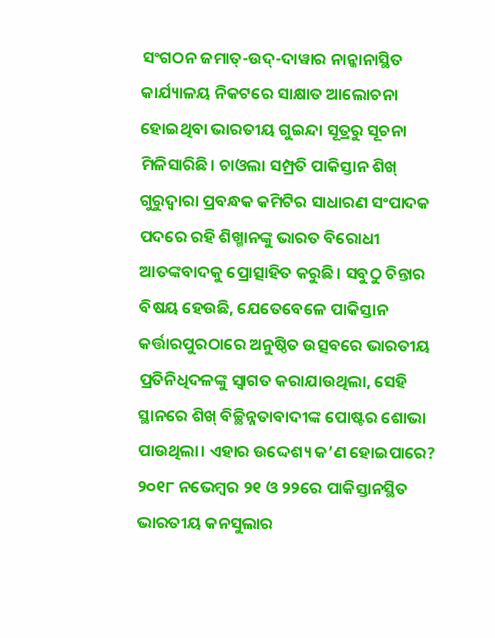ସଂଗଠନ ଜମାତ୍-ଉଦ୍-ଦାୱାର ନାନ୍କାନାସ୍ଥିତ କାର୍ଯ୍ୟାଳୟ ନିକଟରେ ସାକ୍ଷାତ ଆଲୋଚନା ହୋଇଥିବା ଭାରତୀୟ ଗୁଇନ୍ଦା ସୂତ୍ରରୁ ସୂଚନା ମିଳିସାରିଛି। ଚାଓଲା ସମ୍ପ୍ରତି ପାକିସ୍ତାନ ଶିଖ୍ ଗୁରୁଦ୍ବାରା ପ୍ରବନ୍ଧକ କମିଟିର ସାଧାରଣ ସଂପାଦକ ପଦରେ ରହି ଶିଖ୍ମାନଙ୍କୁ ଭାରତ ବିରୋଧୀ ଆତଙ୍କବାଦକୁ ପ୍ରୋତ୍ସାହିତ କରୁଛି। ସବୁଠୁ ଚିନ୍ତାର ବିଷୟ ହେଉଛି, ଯେତେବେଳେ ପାକିସ୍ତାନ କର୍ତ୍ତାରପୁରଠାରେ ଅନୁଷ୍ଠିତ ଉତ୍ସବରେ ଭାରତୀୟ ପ୍ରତିନିଧିଦଳଙ୍କୁ ସ୍ବାଗତ କରାଯାଉଥିଲା, ସେହି ସ୍ଥାନରେ ଶିଖ୍ ବିଚ୍ଛିନ୍ନତାବାଦୀଙ୍କ ପୋଷ୍ଟର ଶୋଭା ପାଉଥିଲା। ଏହାର ଉଦ୍ଦେଶ୍ୟ କ’ଣ ହୋଇପାରେ? ୨୦୧୮ ନଭେମ୍ବର ୨୧ ଓ ୨୨ରେ ପାକିସ୍ତାନସ୍ଥିତ ଭାରତୀୟ କନସୁଲାର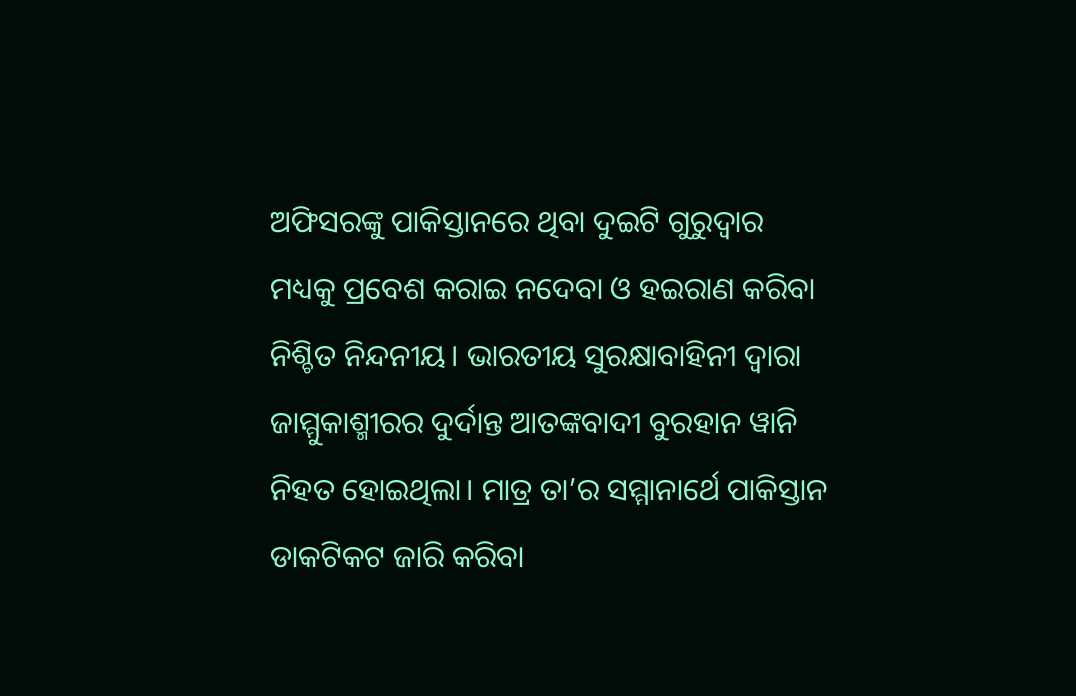ଅଫିସରଙ୍କୁ ପାକିସ୍ତାନରେ ଥିବା ଦୁଇଟି ଗୁରୁଦ୍ବାର ମଧ୍ୟକୁ ପ୍ରବେଶ କରାଇ ନଦେବା ଓ ହଇରାଣ କରିବା ନିଶ୍ଚିତ ନିନ୍ଦନୀୟ। ଭାରତୀୟ ସୁରକ୍ଷାବାହିନୀ ଦ୍ବାରା ଜାମ୍ମୁକାଶ୍ମୀରର ଦୁର୍ଦାନ୍ତ ଆତଙ୍କବାଦୀ ବୁରହାନ ୱାନି ନିହତ ହୋଇଥିଲା। ମାତ୍ର ତା’ର ସମ୍ମାନାର୍ଥେ ପାକିସ୍ତାନ ଡାକଟିକଟ ଜାରି କରିବା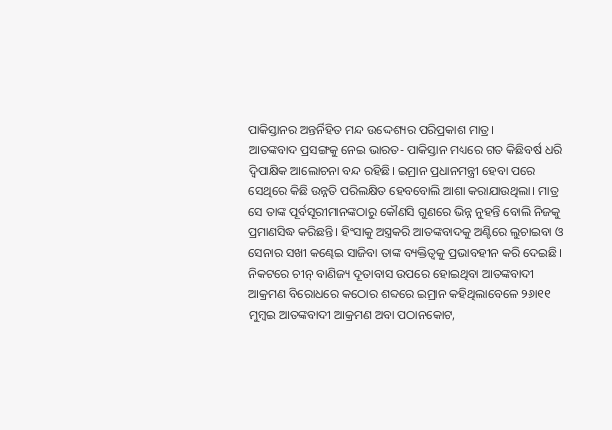ପାକିସ୍ତାନର ଅନ୍ତର୍ନିହିତ ମନ୍ଦ ଉଦ୍ଦେଶ୍ୟର ପରିପ୍ରକାଶ ମାତ୍ର।
ଆତଙ୍କବାଦ ପ୍ରସଙ୍ଗକୁ ନେଇ ଭାରତ- ପାକିସ୍ତାନ ମଧ୍ୟରେ ଗତ କିଛିବର୍ଷ ଧରି ଦ୍ବିପାକ୍ଷିକ ଆଲୋଚନା ବନ୍ଦ ରହିଛି। ଇମ୍ରାନ ପ୍ରଧାନମନ୍ତ୍ରୀ ହେବା ପରେ ସେଥିରେ କିଛି ଉନ୍ନତି ପରିଲକ୍ଷିତ ହେବବୋଲି ଆଶା କରାଯାଉଥିଲା। ମାତ୍ର ସେ ତାଙ୍କ ପୂର୍ବସୂରୀମାନଙ୍କଠାରୁ କୌଣସି ଗୁଣରେ ଭିନ୍ନ ନୁହନ୍ତି ବୋଲି ନିଜକୁ ପ୍ରମାଣସିଦ୍ଧ କରିଛନ୍ତି। ହିଂସାକୁ ଅସ୍ତ୍ରକରି ଆତଙ୍କବାଦକୁ ଅଣ୍ଟିରେ ଲୁଚାଇବା ଓ ସେନାର ସଖୀ କଣ୍ଢେଇ ସାଜିବା ତାଙ୍କ ବ୍ୟକ୍ତିତ୍ବକୁ ପ୍ରଭାବହୀନ କରି ଦେଇଛି। ନିକଟରେ ଚୀନ୍ ବାଣିଜ୍ୟ ଦୂତାବାସ ଉପରେ ହୋଇଥିବା ଆତଙ୍କବାଦୀ ଆକ୍ରମଣ ବିରୋଧରେ କଠୋର ଶବ୍ଦରେ ଇମ୍ରାନ କହିଥିଲାବେଳେ ୨୬ା୧୧ ମୁମ୍ବଇ ଆତଙ୍କବାଦୀ ଆକ୍ରମଣ ଅବା ପଠାନକୋଟ,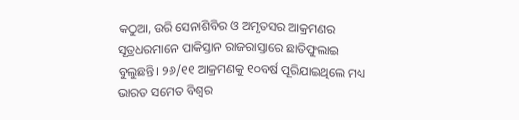କଠୁଆ, ଉରି ସେନାଶିବିର ଓ ଅମୃତସର ଆକ୍ରମଣର ସୂତ୍ରଧରମାନେ ପାକିସ୍ତାନ ରାଜରାସ୍ତାରେ ଛାତିଫୁଲାଇ ବୁଲୁଛନ୍ତି। ୨୬/୧୧ ଆକ୍ରମଣକୁ ୧୦ବର୍ଷ ପୂରିଯାଇଥିଲେ ମଧ୍ୟ ଭାରତ ସମେତ ବିଶ୍ବର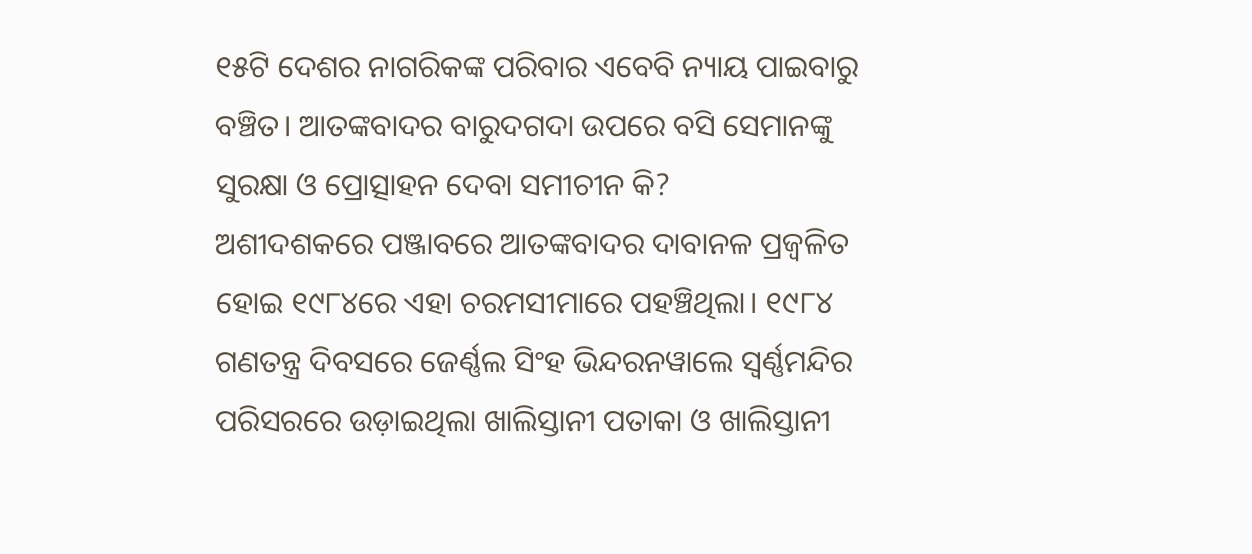୧୫ଟି ଦେଶର ନାଗରିକଙ୍କ ପରିବାର ଏବେବି ନ୍ୟାୟ ପାଇବାରୁ ବଞ୍ଚିତ। ଆତଙ୍କବାଦର ବାରୁଦଗଦା ଉପରେ ବସି ସେମାନଙ୍କୁ ସୁରକ୍ଷା ଓ ପ୍ରୋତ୍ସାହନ ଦେବା ସମୀଚୀନ କି?
ଅଶୀଦଶକରେ ପଞ୍ଜାବରେ ଆତଙ୍କବାଦର ଦାବାନଳ ପ୍ରଜ୍ବଳିତ ହୋଇ ୧୯୮୪ରେ ଏହା ଚରମସୀମାରେ ପହଞ୍ଚିଥିଲା। ୧୯୮୪ ଗଣତନ୍ତ୍ର ଦିବସରେ ଜେର୍ଣ୍ଣଲ ସିଂହ ଭିନ୍ଦରନୱାଲେ ସ୍ବର୍ଣ୍ଣମନ୍ଦିର ପରିସରରେ ଉଡ଼ାଇଥିଲା ଖାଲିସ୍ତାନୀ ପତାକା ଓ ଖାଲିସ୍ତାନୀ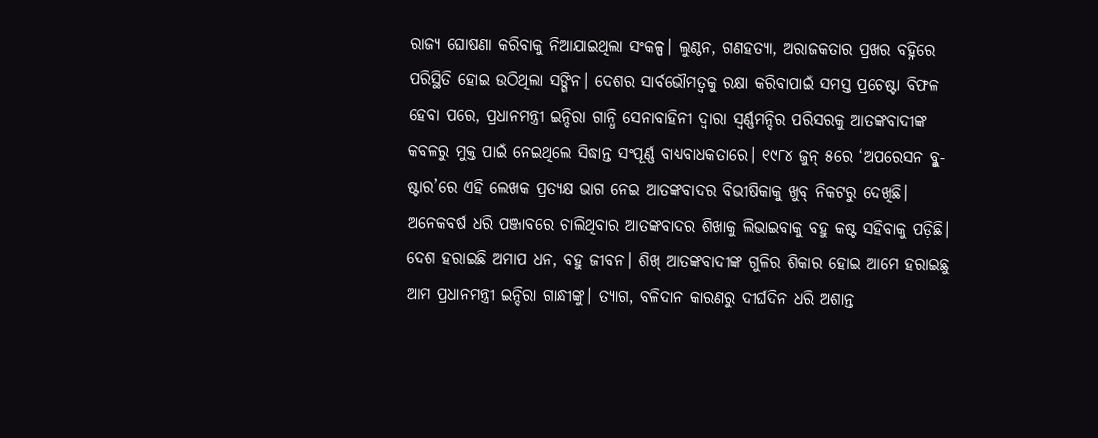ରାଜ୍ୟ ଘୋଷଣା କରିବାକୁ ନିଆଯାଇଥିଲା ସଂକଳ୍ପ। ଲୁଣ୍ଠନ, ଗଣହତ୍ୟା, ଅରାଜକତାର ପ୍ରଖର ବହ୍ନିରେ ପରିସ୍ଥିତି ହୋଇ ଉଠିଥିଲା ସଙ୍ଗିନ। ଦେଶର ସାର୍ବଭୌମତ୍ବକୁ ରକ୍ଷା କରିବାପାଇଁ ସମସ୍ତ ପ୍ରଚେଷ୍ଟା ବିଫଳ ହେବା ପରେ, ପ୍ରଧାନମନ୍ତ୍ରୀ ଇନ୍ଦିରା ଗାନ୍ଧି ସେନାବାହିନୀ ଦ୍ବାରା ସ୍ବର୍ଣ୍ଣମନ୍ଦିର ପରିସରକୁ ଆତଙ୍କବାଦୀଙ୍କ କବଳରୁ ମୁକ୍ତ ପାଇଁ ନେଇଥିଲେ ସିଦ୍ଧାନ୍ତ ସଂପୂର୍ଣ୍ଣ ବାଧ୍ୟବାଧକତାରେ। ୧୯୮୪ ଜୁନ୍ ୫ରେ ‘ଅପରେସନ ବ୍ଳୁ-ଷ୍ଟାର’ରେ ଏହି ଲେଖକ ପ୍ରତ୍ୟକ୍ଷ ଭାଗ ନେଇ ଆତଙ୍କବାଦର ବିଭୀଷିକାକୁ ଖୁବ୍ ନିକଟରୁ ଦେଖିଛି। ଅନେକବର୍ଷ ଧରି ପଞ୍ଜାବରେ ଚାଲିଥିବାର ଆତଙ୍କବାଦର ଶିଖାକୁ ଲିଭାଇବାକୁ ବହୁ କଷ୍ଟ ସହିବାକୁ ପଡ଼ିଛି। ଦେଶ ହରାଇଛି ଅମାପ ଧନ, ବହୁ ଜୀବନ। ଶିଖ୍ ଆତଙ୍କବାଦୀଙ୍କ ଗୁଳିର ଶିକାର ହୋଇ ଆମେ ହରାଇଛୁ ଆମ ପ୍ରଧାନମନ୍ତ୍ରୀ ଇନ୍ଦିରା ଗାନ୍ଧୀଙ୍କୁ। ତ୍ୟାଗ, ବଳିଦାନ କାରଣରୁ ଦୀର୍ଘଦିନ ଧରି ଅଶାନ୍ତ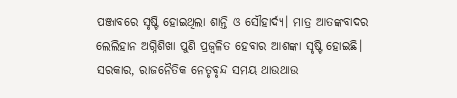ପଞ୍ଜାବରେ ସୃଷ୍ଟି ହୋଇଥିଲା ଶାନ୍ତି ଓ ସୌହାର୍ଦ୍ୟ। ମାତ୍ର ଆତଙ୍କବାଦର ଲେଲିହାନ ଅଗ୍ନିଶିଖା ପୁଣି ପ୍ରଜ୍ବଳିତ ହେବାର ଆଶଙ୍କା ସୃଷ୍ଟି ହୋଇଛି। ସରକାର, ରାଜନୈତିକ ନେତୃବୃନ୍ଦ ସମୟ ଥାଉଥାଉ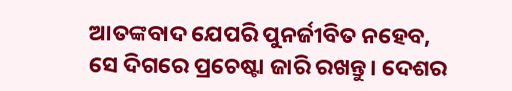ଆତଙ୍କବାଦ ଯେପରି ପୁନର୍ଜୀବିତ ନହେବ, ସେ ଦିଗରେ ପ୍ରଚେଷ୍ଟା ଜାରି ରଖନ୍ତୁ। ଦେଶର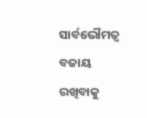ସାର୍ବଭୌମତ୍ବ ବଜାୟ ରଖିବାକୁ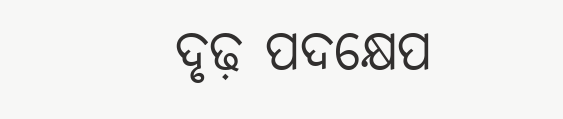ଦୃଢ଼ ପଦକ୍ଷେପ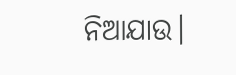ନିଆଯାଉ।